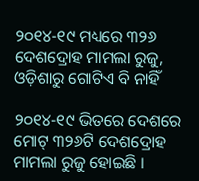୨୦୧୪-୧୯ ମଧ୍ୟରେ ୩୨୬ ଦେଶଦ୍ରୋହ ମାମଲା ରୁଜୁ, ଓଡ଼ିଶାରୁ ଗୋଟିଏ ବି ନାହିଁ

୨୦୧୪-୧୯ ଭିତରେ ଦେଶରେ ମୋଟ୍ ୩୨୬ଟି ଦେଶଦ୍ରୋହ ମାମଲା ରୁଜୁ ହୋଇଛି ।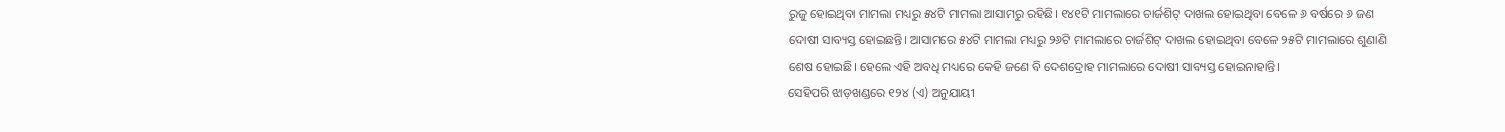ରୁଜୁ ହୋଇଥିବା ମାମଲା ମଧ୍ୟରୁ ୫୪ଟି ମାମଲା ଆସାମରୁ ରହିଛି। ୧୪୧ଟି ମାମଲାରେ ଚାର୍ଜଶିଟ୍ ଦାଖଲ ହୋଇଥିବା ବେଳେ ୬ ବର୍ଷରେ ୬ ଜଣ ଦୋଷୀ ସାବ୍ୟସ୍ତ ହୋଇଛନ୍ତି। ଆସାମରେ ୫୪ଟି ମାମଲା ମଧ୍ୟରୁ ୨୬ଟି ମାମଲାରେ ଚାର୍ଜଶିଟ୍ ଦାଖଲ ହୋଇଥିବା ବେଳେ ୨୫ଟି ମାମଲାରେ ଶୁଣାଣି ଶେଷ ହୋଇଛି। ହେଲେ ଏହି ଅବଧି ମଧ୍ୟରେ କେହି ଜଣେ ବି ଦେଶଦ୍ରୋହ ମାମଲାରେ ଦୋଷୀ ସାବ୍ୟସ୍ତ ହୋଇନାହାନ୍ତି।
ସେହିପରି ଝାଡ଼ଖଣ୍ଡରେ ୧୨୪ (ଏ) ଅନୁଯାୟୀ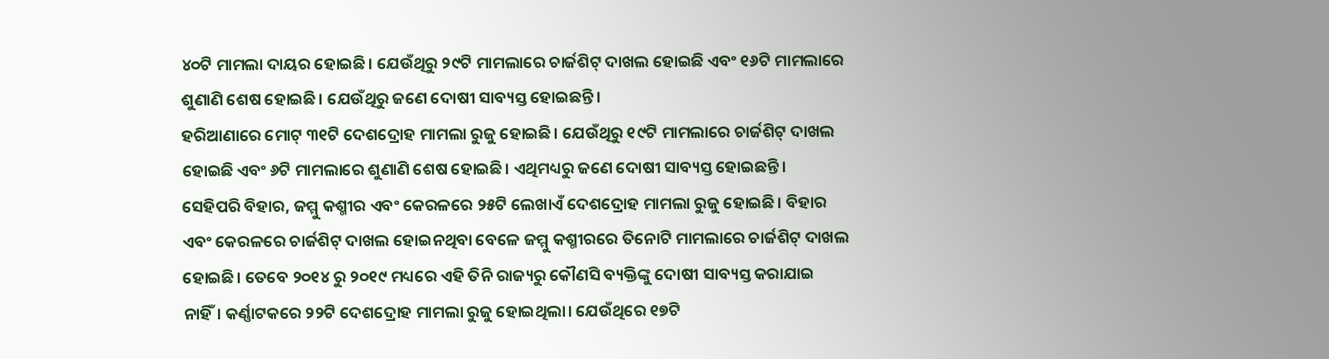୪୦ଟି ମାମଲା ଦାୟର ହୋଇଛି। ଯେଉଁଥିରୁ ୨୯ଟି ମାମଲାରେ ଚାର୍ଜଶିଟ୍ ଦାଖଲ ହୋଇଛି ଏବଂ ୧୬ଟି ମାମଲାରେ ଶୁଣାଣି ଶେଷ ହୋଇଛି। ଯେଉଁଥିରୁ ଜଣେ ଦୋଷୀ ସାବ୍ୟସ୍ତ ହୋଇଛନ୍ତି।
ହରିଆଣାରେ ମୋଟ୍ ୩୧ଟି ଦେଶଦ୍ରୋହ ମାମଲା ରୁଜୁ ହୋଇଛି। ଯେଉଁଥିରୁ ୧୯ଟି ମାମଲାରେ ଚାର୍ଜଶିଟ୍ ଦାଖଲ ହୋଇଛି ଏବଂ ୬ଟି ମାମଲାରେ ଶୁଣାଣି ଶେଷ ହୋଇଛି। ଏଥିମଧ୍ୟରୁ ଜଣେ ଦୋଷୀ ସାବ୍ୟସ୍ତ ହୋଇଛନ୍ତି।
ସେହିପରି ବିହାର, ଜମ୍ମୁ କଶ୍ମୀର ଏବଂ କେରଳରେ ୨୫ଟି ଲେଖାଏଁ ଦେଶଦ୍ରୋହ ମାମଲା ରୁଜୁ ହୋଇଛି। ବିହାର ଏବଂ କେରଳରେ ଚାର୍ଜଶିଟ୍ ଦାଖଲ ହୋଇନଥିବା ବେଳେ ଜମ୍ମୁ କଶ୍ମୀରରେ ତିନୋଟି ମାମଲାରେ ଚାର୍ଜଶିଟ୍ ଦାଖଲ ହୋଇଛି। ତେବେ ୨୦୧୪ ରୁ ୨୦୧୯ ମଧ୍ୟରେ ଏହି ତିନି ରାଜ୍ୟରୁ କୌଣସି ବ୍ୟକ୍ତିଙ୍କୁ ଦୋଷୀ ସାବ୍ୟସ୍ତ କରାଯାଇ ନାହିଁ। କର୍ଣ୍ଣାଟକରେ ୨୨ଟି ଦେଶଦ୍ରୋହ ମାମଲା ରୁଜୁ ହୋଇଥିଲା। ଯେଉଁଥିରେ ୧୭ଟି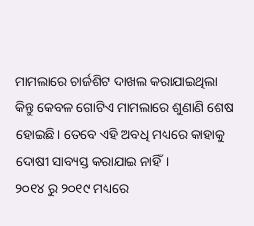ମାମଲାରେ ଚାର୍ଜଶିଟ ଦାଖଲ କରାଯାଇଥିଲା କିନ୍ତୁ କେବଳ ଗୋଟିଏ ମାମଲାରେ ଶୁଣାଣି ଶେଷ ହୋଇଛି। ତେବେ ଏହି ଅବଧି ମଧ୍ୟରେ କାହାକୁ ଦୋଷୀ ସାବ୍ୟସ୍ତ କରାଯାଇ ନାହିଁ।
୨୦୧୪ ରୁ ୨୦୧୯ ମଧ୍ୟରେ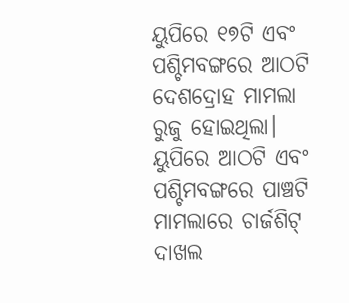ୟୁପିରେ ୧୭ଟି ଏବଂ ପଶ୍ଚିମବଙ୍ଗରେ ଆଠଟି ଦେଶଦ୍ରୋହ ମାମଲା ରୁଜୁ ହୋଇଥିଲା। ୟୁପିରେ ଆଠଟି ଏବଂ ପଶ୍ଚିମବଙ୍ଗରେ ପାଞ୍ଚଟି ମାମଲାରେ ଚାର୍ଜଶିଟ୍ ଦାଖଲ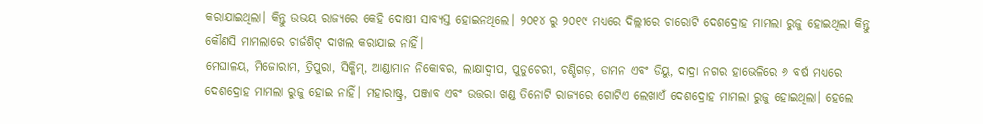କରାଯାଇଥିଲା। କିନ୍ତୁ ଉଭୟ ରାଜ୍ୟରେ କେହି ଦୋଷୀ ସାବ୍ୟସ୍ତ ହୋଇନଥିଲେ। ୨୦୧୪ ରୁ ୨୦୧୯ ମଧ୍ୟରେ ଦିଲ୍ଲୀରେ ଚାରୋଟି ଦେଶଦ୍ରୋହ ମାମଲା ରୁଜୁ ହୋଇଥିଲା କିନ୍ତୁ କୌଣସି ମାମଲାରେ ଚାର୍ଜଶିଟ୍ ଦାଖଲ କରାଯାଇ ନାହିଁ।
ମେଘାଳୟ, ମିଜୋରାମ, ତ୍ରିପୁରା, ସିକ୍କିମ୍, ଆଣ୍ଡାମାନ ନିକୋବର, ଲାକ୍ଷାଦ୍ୱୀପ, ପୁଡୁଚେରୀ, ଚଣ୍ଡିଗଡ଼, ଡାମନ ଏବଂ ଡିୟୁ, ଦାଦ୍ରା ନଗର ହାଭେଳିରେ ୬ ବର୍ଷ ମଧ୍ୟରେ ଦେଶଦ୍ରୋହ ମାମଲା ରୁଜୁ ହୋଇ ନାହିଁ। ମହାରାଷ୍ଟ୍ର, ପଞ୍ଜାବ ଏବଂ ଉତ୍ତରା ଖଣ୍ଡ ତିନୋଟି ରାଜ୍ୟରେ ଗୋଟିଏ ଲେଖାଏଁ ଦେଶଦ୍ରୋହ ମାମଲା ରୁଜୁ ହୋଇଥିଲା। ହେଲେ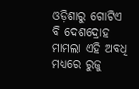ଓଡ଼ିଶାରୁ ଗୋଟିଏ ବି ଦେଶଦ୍ରୋହ ମାମଲା ଏହି ଅବଧି ମଧ୍ୟରେ ରୁଜୁ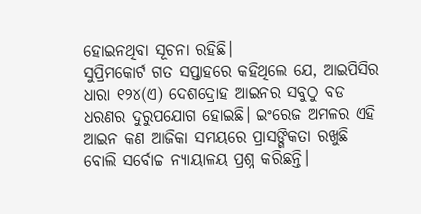ହୋଇନଥିବା ସୂଚନା ରହିଛି।
ସୁପ୍ରିମକୋର୍ଟ ଗତ ସପ୍ତାହରେ କହିଥିଲେ ଯେ, ଆଇପିସିର ଧାରା ୧୨୪(ଏ) ଦେଶଦ୍ରୋହ ଆଇନର ସବୁଠୁ ବଡ ଧରଣର ଦୁରୁପଯୋଗ ହୋଇଛି। ଇଂରେଜ ଅମଳର ଏହି ଆଇନ କଣ ଆଜିକା ସମୟରେ ପ୍ରାସଙ୍ଗିକତା ରଖୁଛି ବୋଲି ସର୍ବୋଚ୍ଚ ନ୍ୟାୟାଳୟ ପ୍ରଶ୍ନ କରିଛନ୍ତି।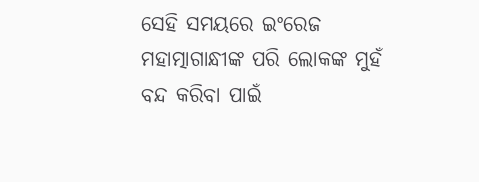ସେହି ସମୟରେ ଇଂରେଜ ମହାତ୍ମାଗାନ୍ଧୀଙ୍କ ପରି ଲୋକଙ୍କ ମୁହଁ ବନ୍ଦ କରିବା ପାଇଁ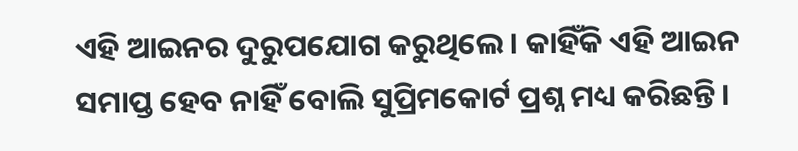ଏହି ଆଇନର ଦୁରୁପଯୋଗ କରୁଥିଲେ। କାହିଁକି ଏହି ଆଇନ ସମାପ୍ତ ହେବ ନାହିଁ ବୋଲି ସୁପ୍ରିମକୋର୍ଟ ପ୍ରଶ୍ନ ମଧ୍ୟ କରିଛନ୍ତି।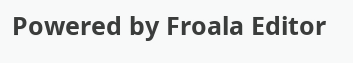Powered by Froala Editor